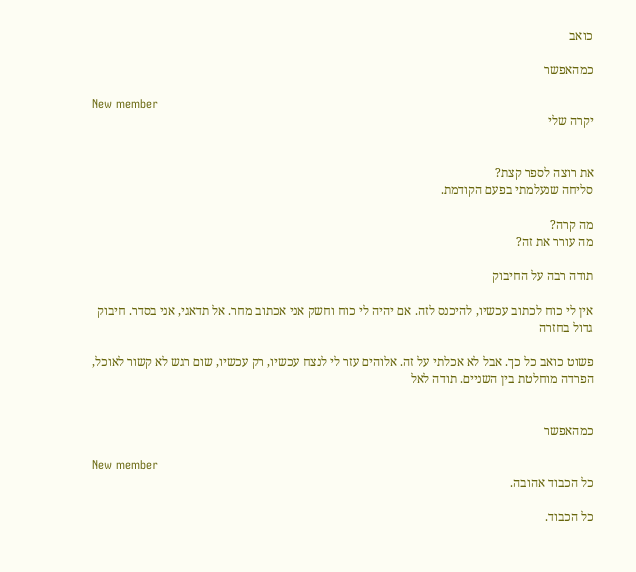כואב

כמהאפשר

New member
יקרה שלי


את רוצה לספר קצת?
סליחה שנעלמתי בפעם הקודמת.

מה קרה?
מה עורר את זה?

תודה רבה על החיבוק

אין לי כוח לכתוב עכשיו, להיכנס לזה. אם יהיה לי כוח וחשק אני אכתוב מחר. אל תדאגי, אני בסדר. חיבוק גדול בחזרה

פשוט כואב כל כך. אבל לא אכלתי על זה. אלוהים עזר לי לנצח עכשיו, רק עכשיו, שום רגש לא קשור לאוכל, הפרדה מוחלטת בין השניים. תודה לאל


כמהאפשר

New member
כל הכבוד אהובה.

כל הכבוד.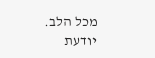מכל הלב.
יודעת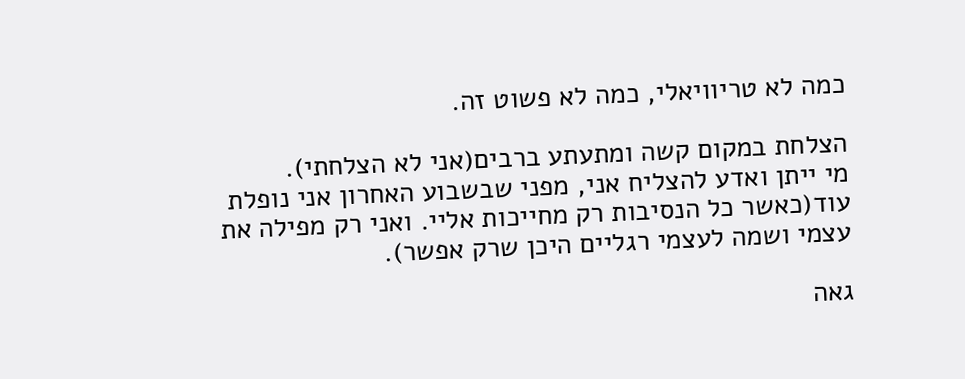כמה לא טריוויאלי, כמה לא פשוט זה.

הצלחת במקום קשה ומתעתע ברבים(אני לא הצלחתי).
מי ייתן ואדע להצליח אני, מפני שבשבוע האחרון אני נופלת עוד(כאשר כל הנסיבות רק מחייכות אליי. ואני רק מפילה את עצמי ושמה לעצמי רגליים היכן שרק אפשר).

גאה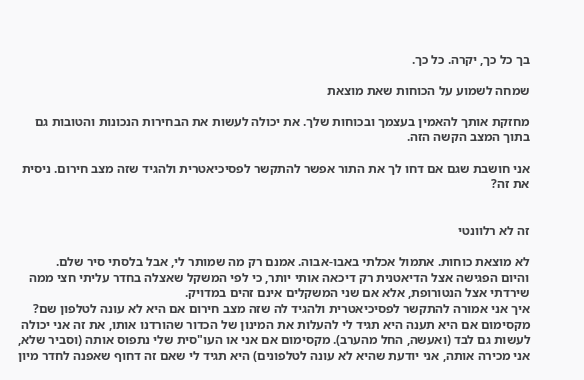בך כל כך, יקרה. כל כך.

שמחה לשמוע על הכוחות שאת מוצאת

מחזקת אותך להאמין בעצמך ובכוחות שלך. את יכולה לעשות את הבחירות הנכונות והטובות גם בתוך המצב הקשה הזה.

אני חושבת שגם אם דחו לך את התור אפשר להתקשר לפסיכיאטרית ולהגיד שזה מצב חירום. ניסית את זה?


זה לא רלוונטי

לא מוצאת כוחות. אתמול אכלתי באבו-אבוה. אמנם רק מה שמותר לי, אבל בלסתי סיר שלם.
והיום הפגישה אצל הדיאטנית רק דיכאה אותי יותר, כי לפי המשקל שאצלה בחדר עליתי חצי ממה שירדתי אצל הנטורופת, אלא אם שני המשקלים אינם זהים במדויק.
איך אני אמורה להתקשר לפסיכיאטרית ולהגיד לה שזה מצב חירום אם היא לא עונה לטלפון שם? מקסימום אם היא תענה היא תגיד לי להעלות את המינון של הכדור שהורדנו אותו, את זה אני יכולה לעשות גם לבד (ואעשה, החל מהערב). מקסימום אם אני או העו"סית שלי נתפוס אותה (וסביר שלא, אני מכירה אותה, אני יודעת שהיא לא עונה לטלפונים) היא תגיד לי שאם זה דחוף שאפנה לחדר מיון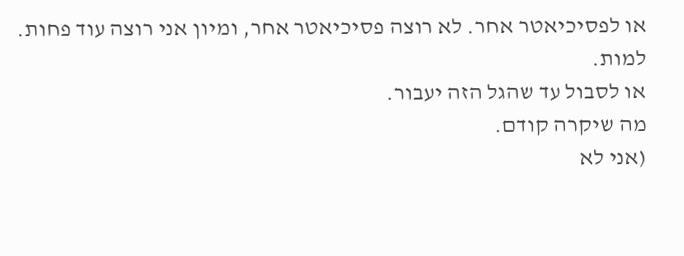או לפסיכיאטר אחר. לא רוצה פסיכיאטר אחר, ומיון אני רוצה עוד פחות.
למות.
או לסבול עד שהגל הזה יעבור.
מה שיקרה קודם.
(אני לא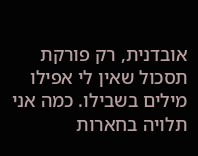אובדנית, רק פורקת תסכול שאין לי אפילו מילים בשבילו. כמה אני תלויה בחארות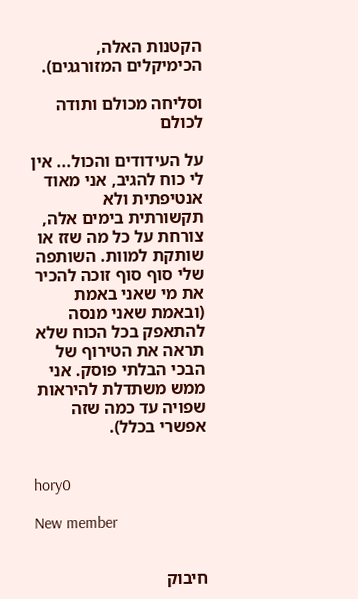הקטנות האלה, הכימיקלים המזורגגים).

וסליחה מכולם ותודה לכולם

על העידודים והכול... אין לי כוח להגיב, אני מאוד אנטיפתית ולא תקשורתית בימים אלה, צורחת על כל מה שזז או שותקת למוות. השותפה שלי סוף סוף זוכה להכיר את מי שאני באמת (ובאמת שאני מנסה להתאפק בכל הכוח שלא תראה את הטירוף של הבכי הבלתי פוסק. אני ממש משתדלת להיראות שפויה עד כמה שזה אפשרי בכלל).


hory0

New member


חיבוק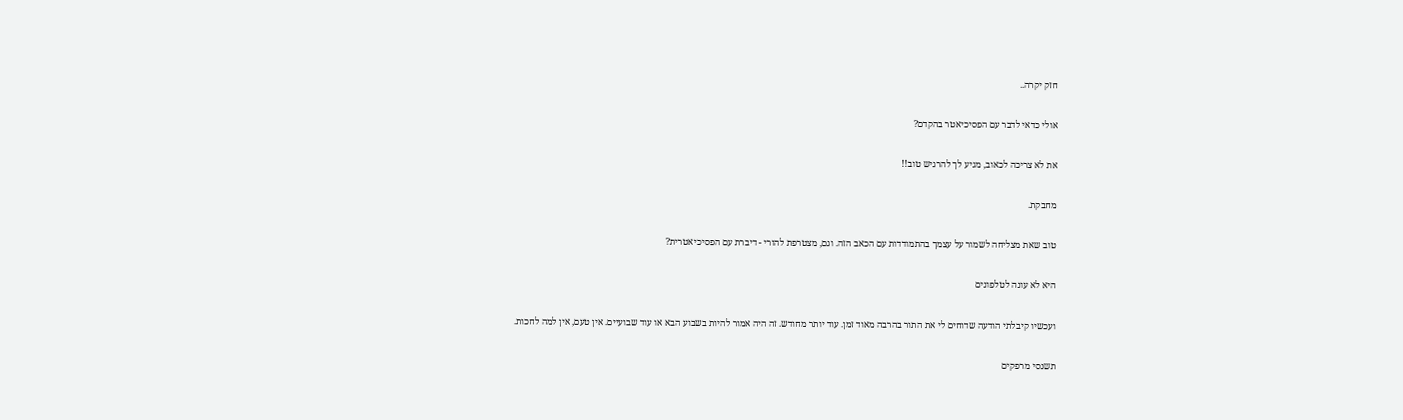חזק יקרה..

אולי כדאי לדבר עם הפסיכיאטר בהקדם?

את לא צריכה לכאוב, מגיע לך להרגיש טוב!!

מחבקת.

טוב שאת מצליחה לשמור על עצמך בהתמודדות עם הכאב הזה. וגם, מצטרפת להורי - דיברת עם הפסיכיאטרית?

היא לא עונה לטלפונים

ועכשיו קיבלתי הודעה שדוחים לי את התור בהרבה מאוד זמן. עוד יותר מחודש. זה היה אמור להיות בשבוע הבא או עוד שבועיים. אין טעם, אין למה לחכות.

תשנסי מרפקים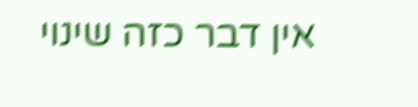אין דבר כזה שינוי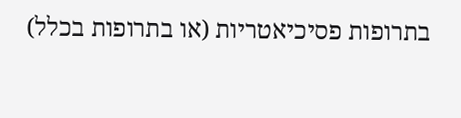בתרופות פסיכיאטריות (או בתרופות בכלל)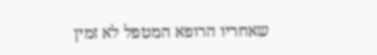שאחריו הרופא המטפל לא זמין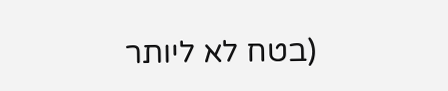(בטח לא ליותר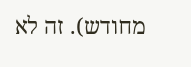מחודש). זה לא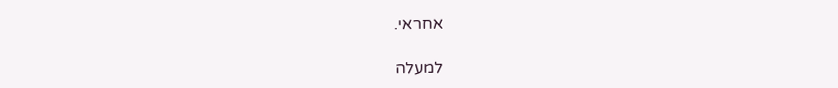אחראי.

למעלה